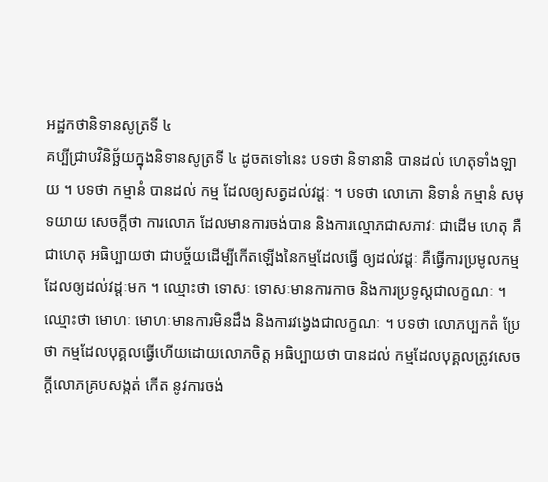អដ្ឋកថានិទានសូត្រទី ៤
គប្បីជ្រាបវិនិច្ឆ័យក្នុងនិទានសូត្រទី ៤ ដូចតទៅនេះ បទថា និទានានិ បានដល់ ហេតុទាំងឡាយ ។ បទថា កម្មានំ បានដល់ កម្ម ដែលឲ្យសត្វដល់វដ្តៈ ។ បទថា លោភោ និទានំ កម្មានំ សមុទយាយ សេចក្តីថា ការលោភ ដែលមានការចង់បាន និងការល្មោភជាសភាវៈ ជាដើម ហេតុ គឺជាហេតុ អធិប្បាយថា ជាបច្ច័យដើម្បីកើតឡើងនៃកម្មដែលធ្វើ ឲ្យដល់វដ្តៈ គឺធ្វើការប្រមូលកម្ម ដែលឲ្យដល់វដ្តៈមក ។ ឈ្មោះថា ទោសៈ ទោសៈមានការកាច និងការប្រទូស្តជាលក្ខណៈ ។ ឈ្មោះថា មោហៈ មោហៈមានការមិនដឹង និងការវង្វេងជាលក្ខណៈ ។ បទថា លោភប្បកតំ ប្រែថា កម្មដែលបុគ្គលធ្វើហើយដោយលោភចិត្ត អធិប្បាយថា បានដល់ កម្មដែលបុគ្គលត្រូវសេចក្តីលោភគ្របសង្កត់ កើត នូវការចង់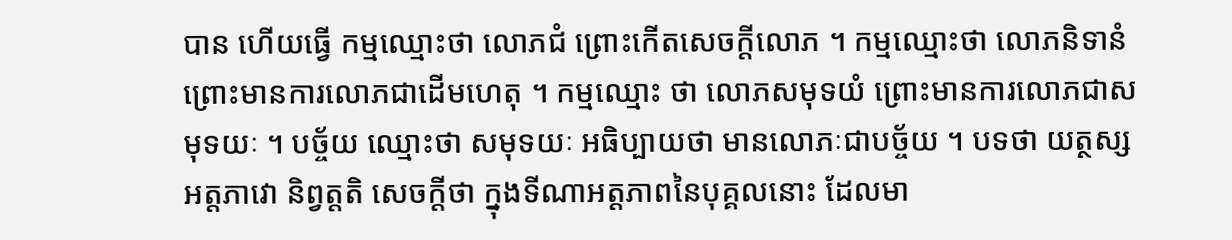បាន ហើយធ្វើ កម្មឈ្មោះថា លោភជំ ព្រោះកើតសេចក្តីលោភ ។ កម្មឈ្មោះថា លោភនិទានំ ព្រោះមានការលោភជាដើមហេតុ ។ កម្មឈ្មោះ ថា លោភសមុទយំ ព្រោះមានការលោភជាសមុទយៈ ។ បច្ច័យ ឈ្មោះថា សមុទយៈ អធិប្បាយថា មានលោភៈជាបច្ច័យ ។ បទថា យត្ថស្ស អត្តភាវោ និព្វត្តតិ សេចក្តីថា ក្នុងទីណាអត្តភាពនៃបុគ្គលនោះ ដែលមា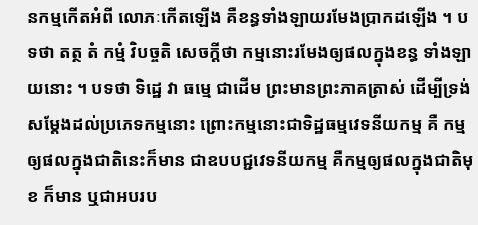នកម្មកើតអំពី លោភៈកើតឡើង គឺខន្ធទាំងឡាយរមែងប្រាកដឡើង ។ បទថា តត្ថ តំ កម្មំ វិបច្ចតិ សេចក្តីថា កម្មនោះរមែងឲ្យផលក្នុងខន្ធ ទាំងឡាយនោះ ។ បទថា ទិដ្ឋេ វា ធម្មេ ជាដើម ព្រះមានព្រះភាគត្រាស់ ដើម្បីទ្រង់សម្តែងដល់ប្រភេទកម្មនោះ ព្រោះកម្មនោះជាទិដ្ឋធម្មវេទនីយកម្ម គឺ កម្មឲ្យផលក្នុងជាតិនេះក៏មាន ជាឧបបជ្ជវេទនីយកម្ម គឺកម្មឲ្យផលក្នុងជាតិមុខ ក៏មាន ឬជាអបរប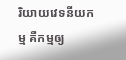រិយាយវេទនីយកម្ម គឺកម្មឲ្យ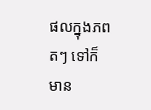ផលក្នុងភពតៗ ទៅក៏មាន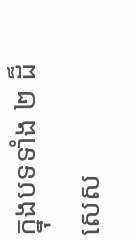ក្នុងបទទាំង ២ ដ៏សេស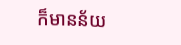ក៏មានន័យ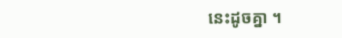នេះដូចគ្នា ។